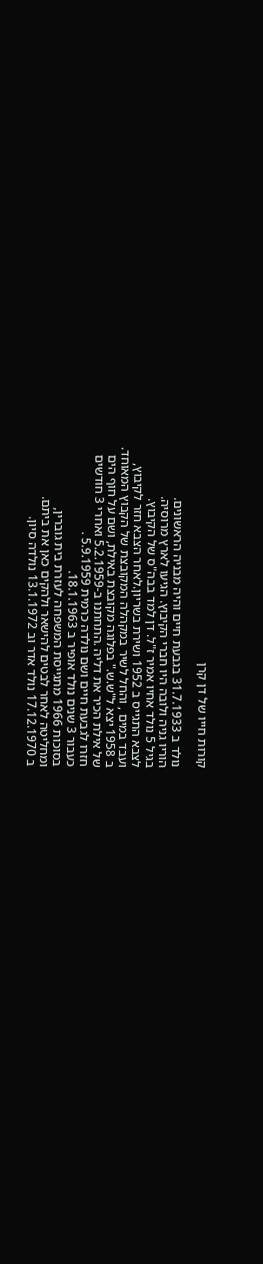קורות חייו של דן קרן

נולד ב 31.7.1933 בגבעת חיים והיה מבניה הראשונים.
הוריו גניה ולובה היו חברי הקיבוץ. הגיעו לארץ מרוסיה.
בגיל 5 נולד אחיו אמיר ז"ל. דן למד בבה"ס של הקיבוץ.
לצבא התגייס ב 1952 ושירת בשריון.לאחר הצבא חזר לקיבוץ,
ועבד במים , והחל לשיר במקהלה המקובצת של הקבוץ המאוחד.
ב 1958 יצא ל"ש.ש." בפלוגה מקובצת באילת, ושם על חוף הים
של אילת הכיר את דליה .התחתנו ב-5.2.1959 ואחרי 3 חודשים
חזרו לגבעת חיים ושם נולדה כרמית 5.9.1959 .
כעבור 3 שנים נולד אופיר ב 18.1.1963.
בסוכות 1966 מתגייסת המשפחה לעזרת בית גוברין,
ומחליטה לאחר לבטים להישאר ולהקים כאן את ביתם.
ב 17.12.1970 נולד אדר וב 13.1.1972 נולדה סיון.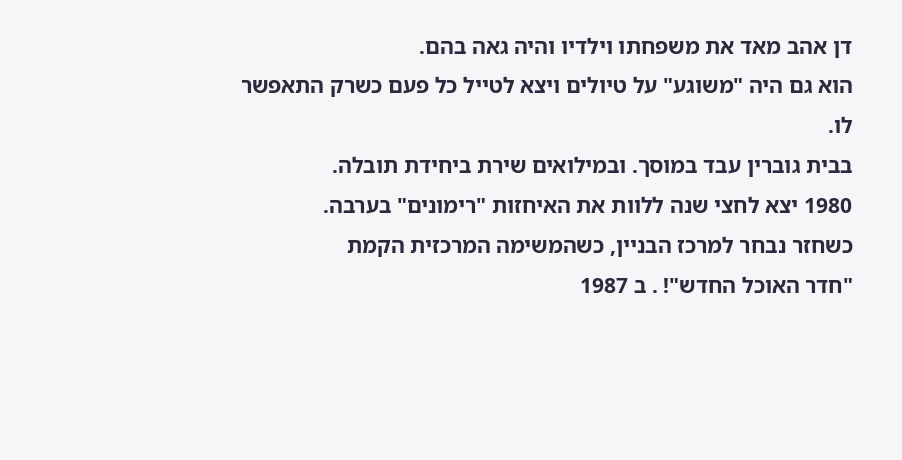דן אהב מאד את משפחתו וילדיו והיה גאה בהם.
הוא גם היה "משוגע" על טיולים ויצא לטייל כל פעם כשרק התאפשר לו.
בבית גוברין עבד במוסך. ובמילואים שירת ביחידת תובלה.
1980 יצא לחצי שנה ללוות את האיחזות "רימונים" בערבה.
כשחזר נבחר למרכז הבניין, כשהמשימה המרכזית הקמת
"חדר האוכל החדש"! . ב 1987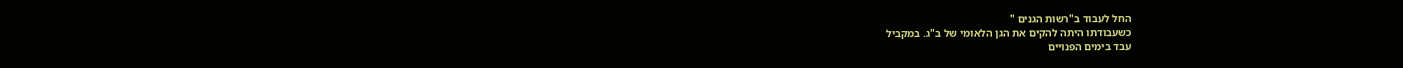החל לעבוד ב"רשות הגנים "
כשעבודתו היתה להקים את הגן הלאומי של ב"ג. במקביל
עבד בימים הפנויים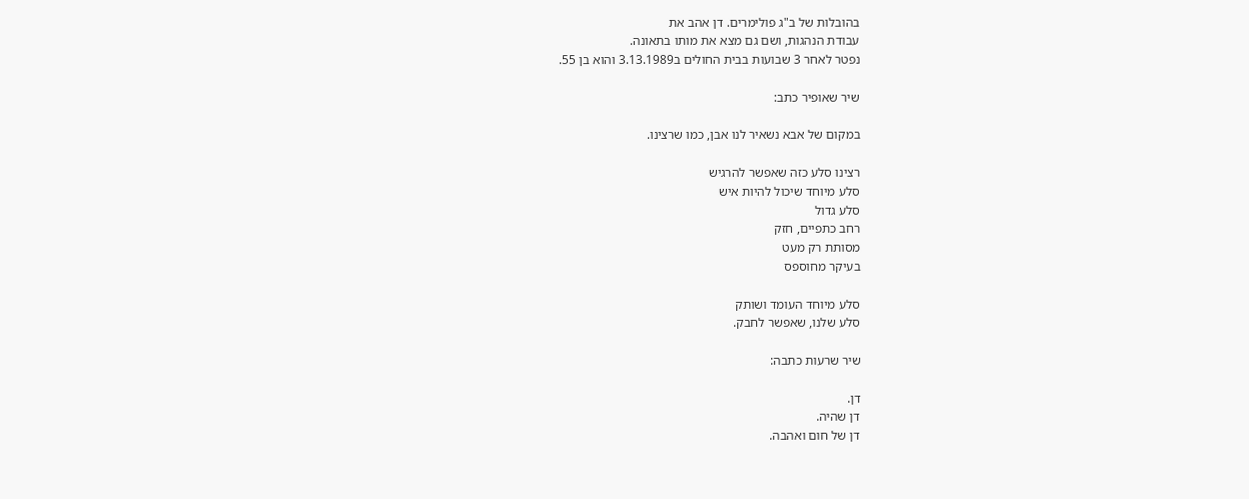בהובלות של ב"ג פולימרים. דן אהב את
עבודת הנהגות, ושם גם מצא את מותו בתאונה.
נפטר לאחר 3 שבועות בבית החולים ב3.13.1989 והוא בן 55.

שיר שאופיר כתב:

במקום של אבא נשאיר לנו אבן, כמו שרצינו.

רצינו סלע כזה שאפשר להרגיש
סלע מיוחד שיכול להיות איש
סלע גדול
רחב כתפיים, חזק
מסותת רק מעט
בעיקר מחוספס

סלע מיוחד העומד ושותק
סלע שלנו, שאפשר לחבק.

שיר שרעות כתבה:

דן.
דן שהיה.
דן של חום ואהבה.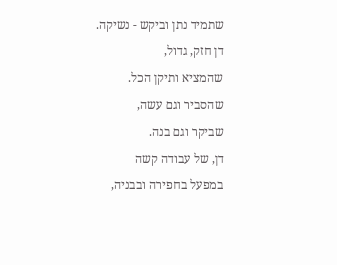שתמיד נתן וביקש - נשיקה.
דן חזק, גדול,
שהמציא ותיקן הכל.
שהסביר וגם עשה,
שביקר וגם בנה.
דן, של עבודה קשה
במפעל בחפירה ובבניה,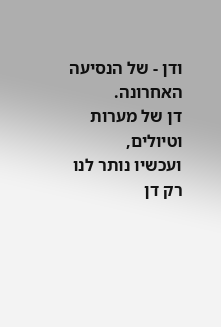ודן - של הנסיעה האחרונה.
דן של מערות וטיולים,
ועכשיו נותר לנו רק דן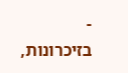-
בזיכרונות,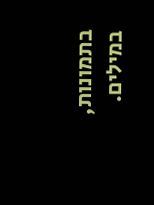בתמונות,
במילים.